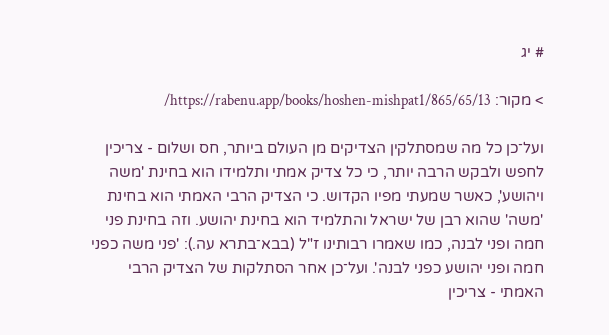# יג

> מקור: https://rabenu.app/books/hoshen-mishpat1/865/65/13/

ועל־כן כל מה שמסתלקין הצדיקים מן העולם ביותר, חס ושלום - צריכין לחפש ולבקש הרבה יותר, כי כל צדיק אמתי ותלמידו הוא בחינת 'משה ויהושע', כאשר שמעתי מפיו הקדוש. כי הצדיק הרבי האמתי הוא בחינת 'משה' שהוא רבן של ישראל והתלמיד הוא בחינת יהושע. וזה בחינת פני חמה ופני לבנה, כמו שאמרו רבותינו ז"ל (בבא־בתרא עה.): 'פני משה כפני חמה ופני יהושע כפני לבנה'. ועל־כן אחר הסתלקות של הצדיק הרבי האמתי - צריכין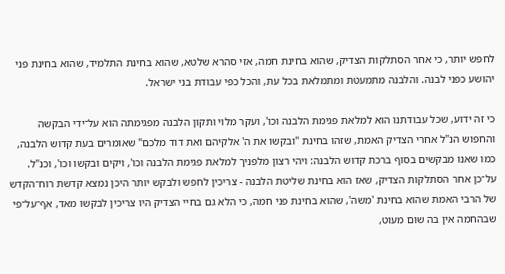לחפש יותר, כי אחר הסתלקות הצדיק, שהוא בחינת חמה, אזי סהרא שלטא, שהוא בחינת התלמיד, שהוא בחינת פני יהושע כפני לבנה. והלבנה מתמעטת ומתמלאת בכל עת, והכל כפי עבודת בני ישראל.

כי זה ידוע, שכל עבודתנו הוא למלאת פגימת הלבנה וכו', ועקר מלוי ותקון הלבנה מפגימתה הוא על־ידי הבקשה והחפוש הנ"ל אחרי הצדיק האמת, שזהו בחינת "ובקשו את ה' אלקיהם ואת דוד מלכם" שאומרים בעת קדוש הלבנה, כמו שאנו מבקשים בסוף ברכת קדוש הלבנה: ויהי רצון מלפניך למלאת פגימת הלבנה וכו', ויקים ובקשו וכו', וכנ"ל. על־כן אחר הסתלקות הצדיק, שאז הוא בחינת שליטת הלבנה - צריכין לחפש ולבקש יותר היכן נמצא קדשת רוח־הקדש של הרבי האמת שהוא בחינת 'משה', שהוא בחינת פני חמה, כי הלא גם בחיי הצדיק היו צריכין לבקשו מאד, אף־על־פי שבהחמה אין בה שום מעוט,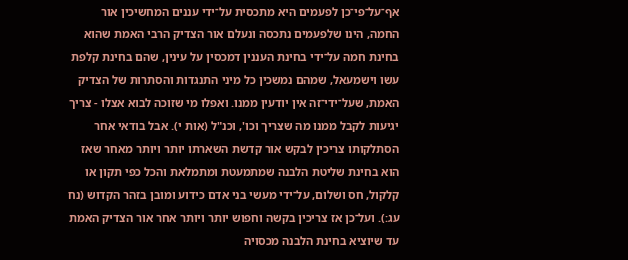אף־על־פי־כן לפעמים היא מתכסית על־ידי עננים המחשיכין אור החמה, הינו שלפעמים נתכסה ונעלם אור הצדיק הרבי האמת שהוא בחינת חמה על־ידי בחינת העננין דמכסין על עינין, שהם בחינת קלפת עשו וישמעאל, שמהם נמשכין כל מיני התנגדות והסתרות של הצדיק האמת, שעל־ידי־זה אין יודעין ממנו. ואפלו מי שזוכה לבוא אצלו - צריך יגיעות לקבל ממנו מה שצריך וכו', וכנ"ל (אות י). אבל בודאי אחר הסתלקותו צריכין לבקש אור קדשת השארתו יותר ויותר מאחר שאז הוא בחינת שליטת הלבנה שמתמעטת ומתמלאת והכל כפי תקון או קלקול, חס ושלום, על־ידי מעשי בני אדם כידוע ומובן בזהר הקדוש (נח עג:). ועל־כן אז צריכין בקשה וחפוש יותר ויותר אחר אור הצדיק האמת עד שיוציא בחינת הלבנה מכסויה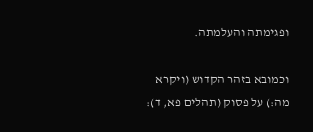ופגימתה והעלמתה.

וכמובא בזהר הקדוש (ויקרא מה:) על פסוק (תהלים פא, ד):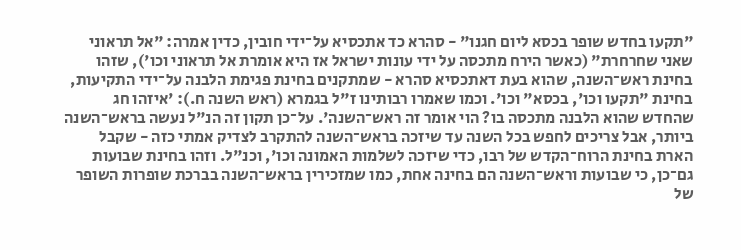"תקעו בחדש שופר בכסא ליום חגנו" - סהרא כד אתכסיא על־ידי חובין, כדין אמרה: "אל תראוני שאני שחרחרת" (כאשר הירח מתכסה על ידי עונות ישראל אז היא אומרת אל תראוני וכו'), שזהו בחינת ראש־השנה, שהוא בעת דאתכסיא סהרא - שמתקנים בחינת פגימת הלבנה על־ידי התקיעות, בחינת "תקעו וכו', בכסא" וכו'. וכמו שאמרו רבותינו ז"ל בגמרא (ראש השנה ח.): 'איזהו חג שהחדש שהוא הלבנה מתכסה בו? הוי אומר זה ראש־השנה'. על־כן תקון זה הנ"ל נעשה בראש־השנה ביותר, אבל צריכים לחפש בכל השנה עד שיזכה בראש־השנה להתקרב לצדיק אמתי כזה - שקבל הארת בחינת הרוח־הקדש של רבו, כדי שיזכה לשלמות האמונה וכו', וכנ"ל. וזהו בחינת שבועות גם־כן, כי שבועות וראש־השנה הם בחינה אחת, כמו שמזכירין בראש־השנה בברכת שופרות השופר של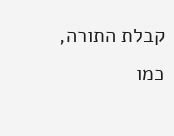קבלת התורה, כמו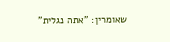שאומרין: "אתה נגלית"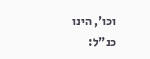וכו', הינו כנ"ל: